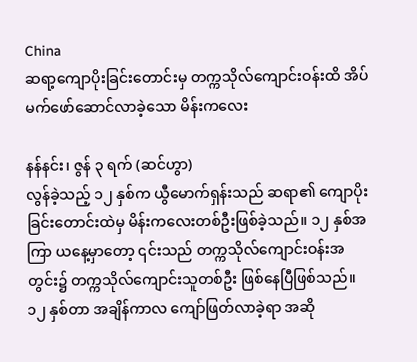China
ဆရာ့ကျောပိုးခြင်းတောင်းမှ တက္ကသိုလ်ကျောင်းဝန်းထိ အိပ်မက်ဖော်ဆောင်လာခဲ့သော မိန်းကလေး

နန်နင်း၊ ဇွန် ၃ ရက် (ဆင်ဟွာ)
လွန်ခဲ့သည့် ၁၂ နှစ်က ယွီမောက်ရှန်းသည် ဆရာ၏ ကျောပိုးခြင်းတောင်းထဲမှ မိန်းကလေးတစ်ဦးဖြစ်ခဲ့သည်။ ၁၂ နှစ်အကြာ ယနေ့မှာတော့ ၎င်းသည် တက္ကသိုလ်ကျောင်းဝန်းအတွင်း၌ တက္ကသိုလ်ကျောင်းသူတစ်ဦး ဖြစ်နေပြီဖြစ်သည်။ ၁၂ နှစ်တာ အချိန်ကာလ ကျော်ဖြတ်လာခဲ့ရာ အဆို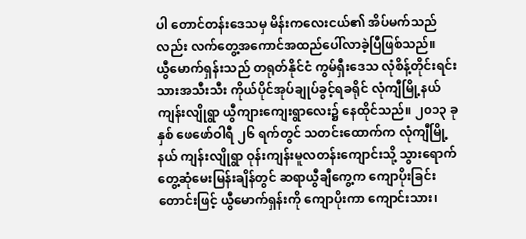ပါ တောင်တန်းဒေသမှ မိန်းကလေးငယ်၏ အိပ်မက်သည်လည်း လက်တွေ့အကောင်အထည်ပေါ်လာခဲ့ပြီဖြစ်သည်။
ယွီမောက်ရှန်းသည် တရုတ်နိုင်ငံ ကွမ်ရှီးဒေသ လုံစိန့်တိုင်းရင်းသားအသီးသီး ကိုယ်ပိုင်အုပ်ချုပ်ခွင့်ရခရိုင် လုံကျီမြို့နယ် ကျန်းလျိုရွာ ယွီကျားကျေးရွာလေး၌ နေထိုင်သည်။ ၂၀၁၃ ခုနှစ် ဖေဖော်ဝါရီ ၂၆ ရက်တွင် သတင်းထောက်က လုံကျီမြို့နယ် ကျန်းလျိုရွာ ဝုန်းကျန်းမူလတန်းကျောင်းသို့ သွားရောက် တွေ့ဆုံမေးမြန်းချိန်တွင် ဆရာယွီချီကွေ့က ကျောပိုးခြင်းတောင်းဖြင့် ယွီမောက်ရှန်းကို ကျောပိုးကာ ကျောင်းသား၊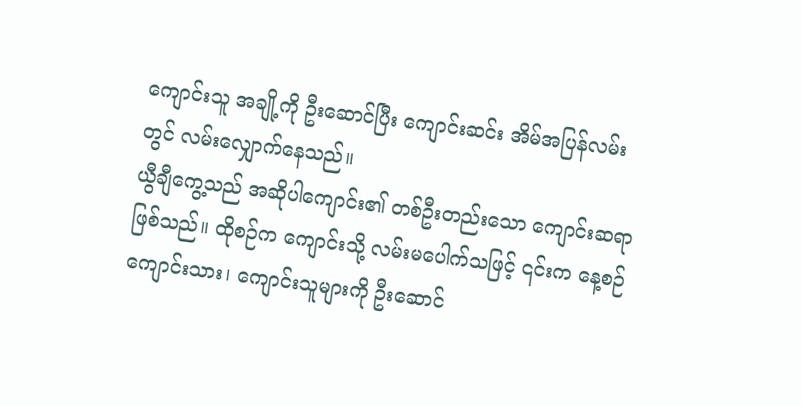ကျောင်းသူ အချို့ကို ဦးဆောင်ပြီး ကျောင်းဆင်း အိမ်အပြန်လမ်းတွင် လမ်းလျှောက်နေသည်။
ယွီချီကွေ့သည် အဆိုပါကျောင်း၏ တစ်ဦးတည်းသော ကျောင်းဆရာဖြစ်သည်။ ထိုစဉ်က ကျောင်းသို့ လမ်းမပေါက်သဖြင့် ၎င်းက နေ့စဉ် ကျောင်းသား၊ ကျောင်းသူများကို ဦးဆောင်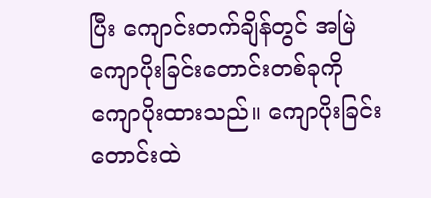ပြီး ကျောင်းတက်ချိန်တွင် အမြဲကျောပိုးခြင်းတောင်းတစ်ခုကို ကျောပိုးထားသည်။ ကျောပိုးခြင်းတောင်းထဲ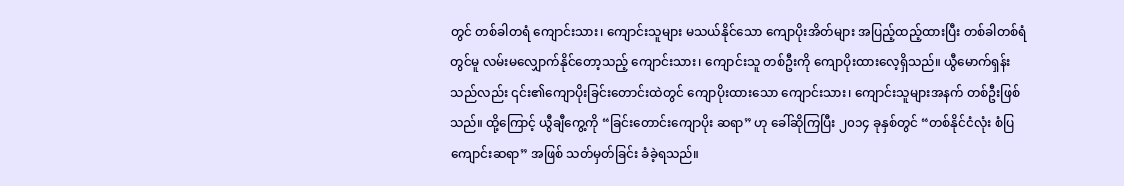တွင် တစ်ခါတရံ ကျောင်းသား၊ ကျောင်းသူများ မသယ်နိုင်သော ကျောပိုးအိတ်များ အပြည့်ထည့်ထားပြီး တစ်ခါတစ်ရံတွင်မူ လမ်းမလျှောက်နိုင်တော့သည့် ကျောင်းသား၊ ကျောင်းသူ တစ်ဦးကို ကျောပိုးထားလေ့ရှိသည်။ ယွီမောက်ရှန်းသည်လည်း ၎င်း၏ကျောပိုးခြင်းတောင်းထဲတွင် ကျောပိုးထားသော ကျောင်းသား၊ ကျောင်းသူများအနက် တစ်ဦးဖြစ်သည်။ ထို့ကြောင့် ယွီချီကွေ့ကို “ခြင်းတောင်းကျောပိုး ဆရာ” ဟု ခေါ်ဆိုကြပြီး ၂၀၁၄ ခုနှစ်တွင် “တစ်နိုင်ငံလုံး စံပြကျောင်းဆရာ” အဖြစ် သတ်မှတ်ခြင်း ခံခဲ့ရသည်။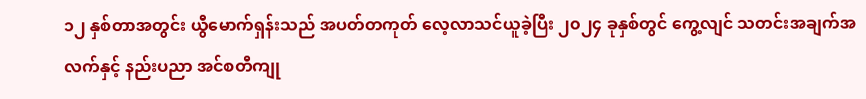၁၂ နှစ်တာအတွင်း ယွီမောက်ရှန်းသည် အပတ်တကုတ် လေ့လာသင်ယူခဲ့ပြီး ၂၀၂၄ ခုနှစ်တွင် ကွေ့လျင် သတင်းအချက်အလက်နှင့် နည်းပညာ အင်စတီကျု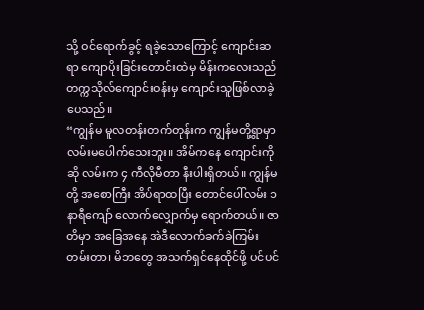သို့ ဝင်ရောက်ခွင့် ရခဲ့သောကြောင့် ကျောင်းဆရာ ကျောပိုးခြင်းတောင်းထဲမှ မိန်းကလေးသည် တက္ကသိုလ်ကျောင်းဝန်းမှ ကျောင်းသူဖြစ်လာခဲ့ပေသည်။
“ကျွန်မ မူလတန်းတက်တုန်းက ကျွန်မတို့ရွာမှာ လမ်းမပေါက်သေးဘူး။ အိမ်ကနေ ကျောင်းကိုဆို လမ်းက ၄ ကီလိုမီတာ နီးပါးရှိတယ်။ ကျွန်မတို့ အစောကြီး အိပ်ရာထပြီး တောင်ပေါ်လမ်း ၁ နာရီကျော် လောက်လျှောက်မှ ရောက်တယ်။ ဇာတိမှာ အခြေအနေ အဲဒီလောက်ခက်ခဲကြမ်းတမ်းတာ၊ မိဘတွေ အသက်ရှင်နေထိုင်ဖို့ ပင်ပင်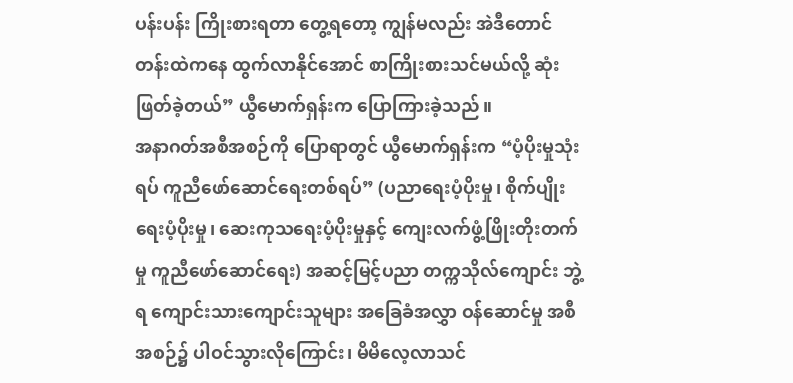ပန်းပန်း ကြိုးစားရတာ တွေ့ရတော့ ကျွန်မလည်း အဲဒီတောင်တန်းထဲကနေ ထွက်လာနိုင်အောင် စာကြိုးစားသင်မယ်လို့ ဆုံးဖြတ်ခဲ့တယ်” ယွီမောက်ရှန်းက ပြောကြားခဲ့သည်။
အနာဂတ်အစီအစဉ်ကို ပြောရာတွင် ယွီမောက်ရှန်းက “ပံ့ပိုးမှုသုံးရပ် ကူညီဖော်ဆောင်ရေးတစ်ရပ်” (ပညာရေးပံ့ပိုးမှု၊ စိုက်ပျိုးရေးပံ့ပိုးမှု၊ ဆေးကုသရေးပံ့ပိုးမှုနှင့် ကျေးလက်ဖွံ့ဖြိုးတိုးတက်မှု ကူညီဖော်ဆောင်ရေး) အဆင့်မြင့်ပညာ တက္ကသိုလ်ကျောင်း ဘွဲ့ရ ကျောင်းသားကျောင်းသူများ အခြေခံအလွှာ ဝန်ဆောင်မှု အစီအစဉ်၌ ပါဝင်သွားလိုကြောင်း၊ မိမိလေ့လာသင်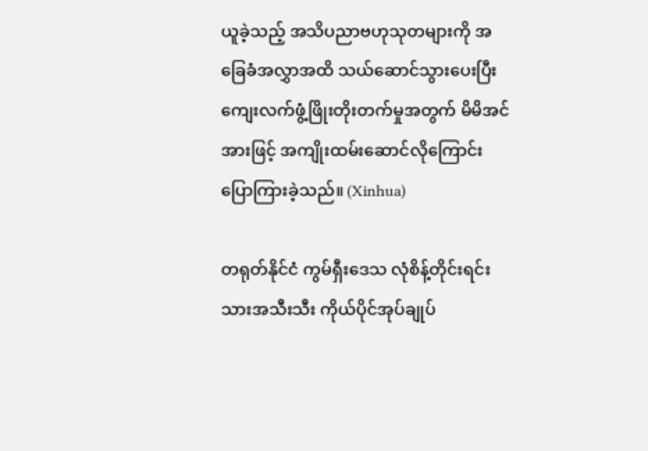ယူခဲ့သည့် အသိပညာဗဟုသုတများကို အခြေခံအလွှာအထိ သယ်ဆောင်သွားပေးပြီး ကျေးလက်ဖွံ့ဖြိုးတိုးတက်မှုအတွက် မိမိအင်အားဖြင့် အကျိုးထမ်းဆောင်လိုကြောင်း ပြောကြားခဲ့သည်။ (Xinhua)

တရုတ်နိုင်ငံ ကွမ်ရှီးဒေသ လုံစိန့်တိုင်းရင်းသားအသီးသီး ကိုယ်ပိုင်အုပ်ချုပ်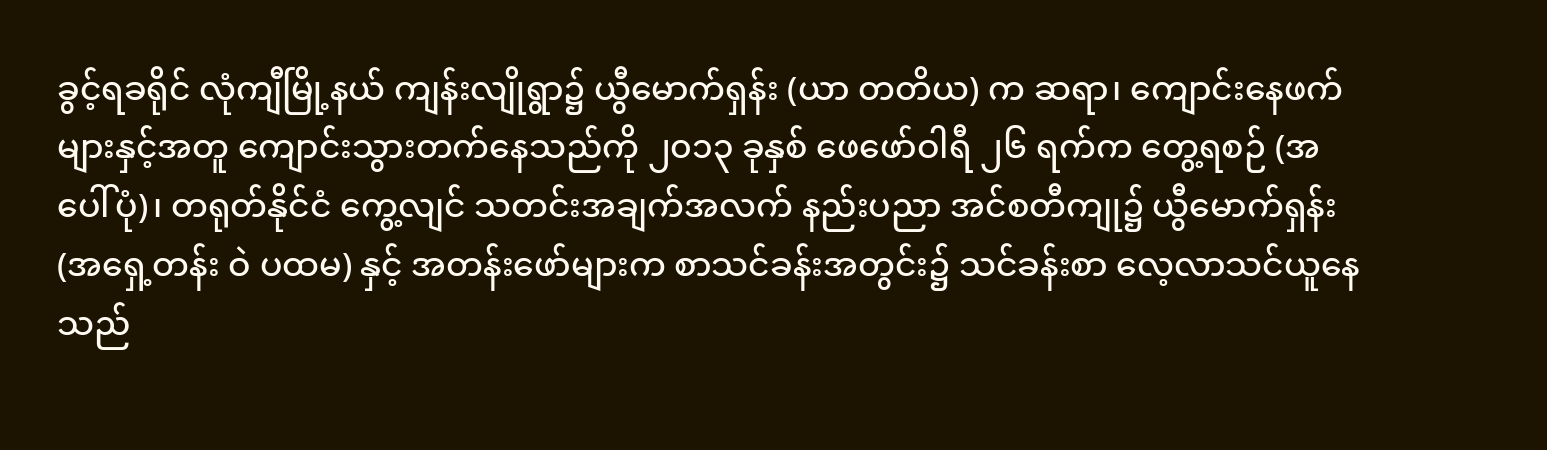ခွင့်ရခရိုင် လုံကျီမြို့နယ် ကျန်းလျိုရွာ၌ ယွီမောက်ရှန်း (ယာ တတိယ) က ဆရာ၊ ကျောင်းနေဖက်များနှင့်အတူ ကျောင်းသွားတက်နေသည်ကို ၂၀၁၃ ခုနှစ် ဖေဖော်ဝါရီ ၂၆ ရက်က တွေ့ရစဉ် (အပေါ်ပုံ)၊ တရုတ်နိုင်ငံ ကွေ့လျင် သတင်းအချက်အလက် နည်းပညာ အင်စတီကျု၌ ယွီမောက်ရှန်း (အရှေ့တန်း ဝဲ ပထမ) နှင့် အတန်းဖော်များက စာသင်ခန်းအတွင်း၌ သင်ခန်းစာ လေ့လာသင်ယူနေသည်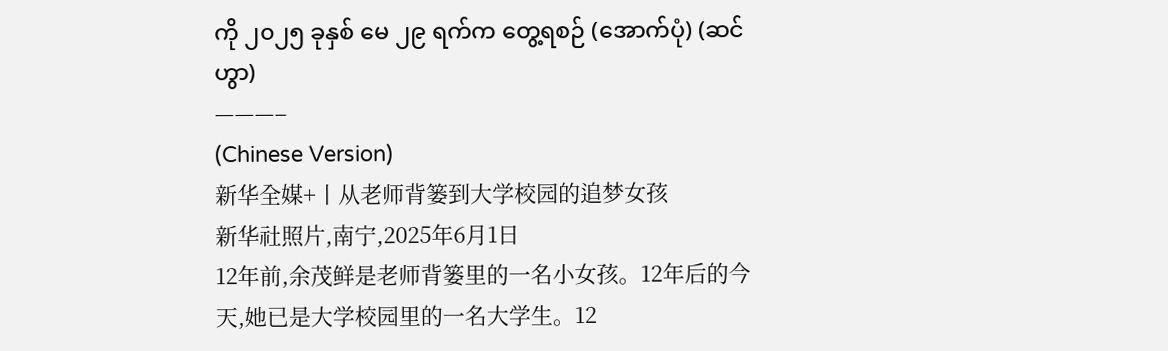ကို ၂၀၂၅ ခုနှစ် မေ ၂၉ ရက်က တွေ့ရစဉ် (အောက်ပုံ) (ဆင်ဟွာ)
———–
(Chinese Version)
新华全媒+丨从老师背篓到大学校园的追梦女孩
新华社照片,南宁,2025年6月1日
12年前,余茂鲜是老师背篓里的一名小女孩。12年后的今天,她已是大学校园里的一名大学生。12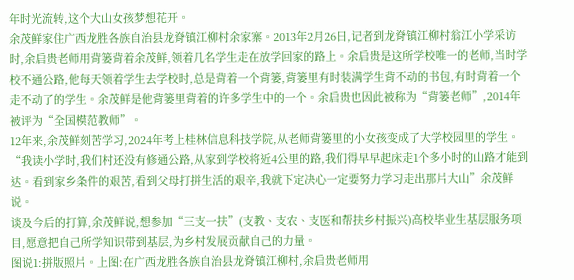年时光流转,这个大山女孩梦想花开。
余茂鲜家住广西龙胜各族自治县龙脊镇江柳村余家寨。2013年2月26日,记者到龙脊镇江柳村翁江小学采访时,余启贵老师用背篓背着余茂鲜,领着几名学生走在放学回家的路上。余启贵是这所学校唯一的老师,当时学校不通公路,他每天领着学生去学校时,总是背着一个背篓,背篓里有时装满学生背不动的书包,有时背着一个走不动了的学生。余茂鲜是他背篓里背着的许多学生中的一个。余启贵也因此被称为“背篓老师”,2014年被评为“全国模范教师”。
12年来,余茂鲜刻苦学习,2024年考上桂林信息科技学院,从老师背篓里的小女孩变成了大学校园里的学生。“我读小学时,我们村还没有修通公路,从家到学校将近4公里的路,我们得早早起床走1个多小时的山路才能到达。看到家乡条件的艰苦,看到父母打拼生活的艰辛,我就下定决心一定要努力学习走出那片大山”余茂鲜说。
谈及今后的打算,余茂鲜说,想参加“三支一扶”(支教、支农、支医和帮扶乡村振兴)高校毕业生基层服务项目,愿意把自己所学知识带到基层,为乡村发展贡献自己的力量。
图说1:拼版照片。上图:在广西龙胜各族自治县龙脊镇江柳村,余启贵老师用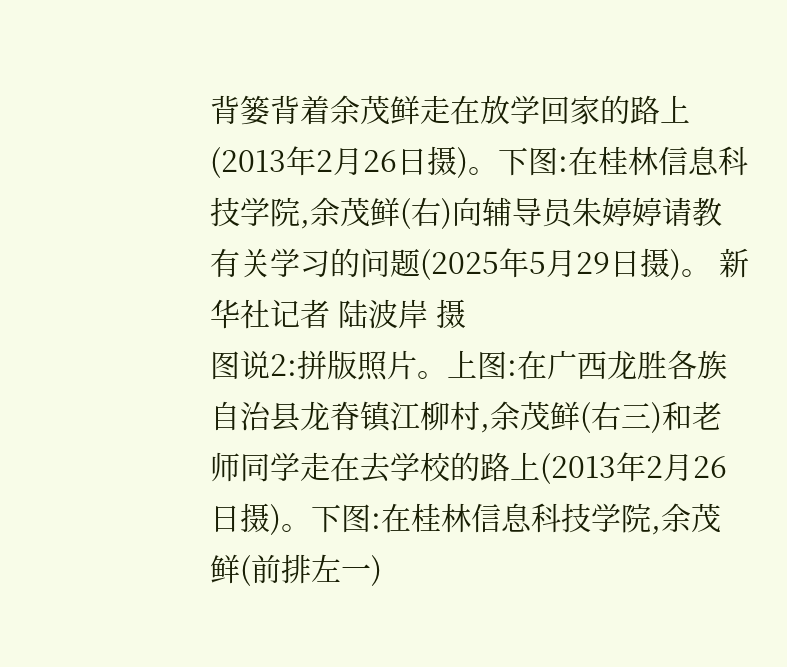背篓背着余茂鲜走在放学回家的路上(2013年2月26日摄)。下图:在桂林信息科技学院,余茂鲜(右)向辅导员朱婷婷请教有关学习的问题(2025年5月29日摄)。 新华社记者 陆波岸 摄
图说2:拼版照片。上图:在广西龙胜各族自治县龙脊镇江柳村,余茂鲜(右三)和老师同学走在去学校的路上(2013年2月26日摄)。下图:在桂林信息科技学院,余茂鲜(前排左一)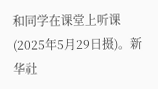和同学在课堂上听课(2025年5月29日摄)。新华社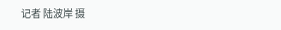记者 陆波岸 摄